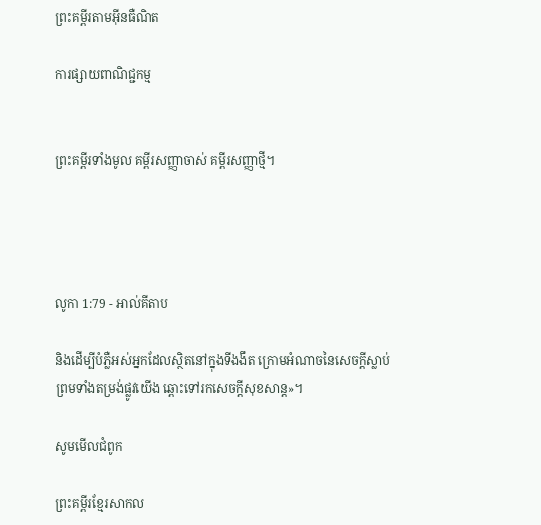ព្រះគម្ពីរតាមអ៊ីនធឺណិត

ការផ្សាយពាណិជ្ជកម្ម


ព្រះគម្ពីរទាំងមូល គម្ពីរសញ្ញាចាស់ គម្ពីរសញ្ញាថ្មី។




លូកា 1:79 - អាល់គីតាប

និងដើម្បីបំភ្លឺអស់អ្នកដែលស្ថិតនៅក្នុងទី‌ងងឹត ក្រោមអំណាចនៃសេចក្ដីស្លាប់ ព្រមទាំងតម្រង់ផ្លូវយើង ឆ្ពោះទៅរកសេចក្ដីសុខ‌សាន្ដ»។

សូមមើលជំពូក

ព្រះគម្ពីរខ្មែរសាកល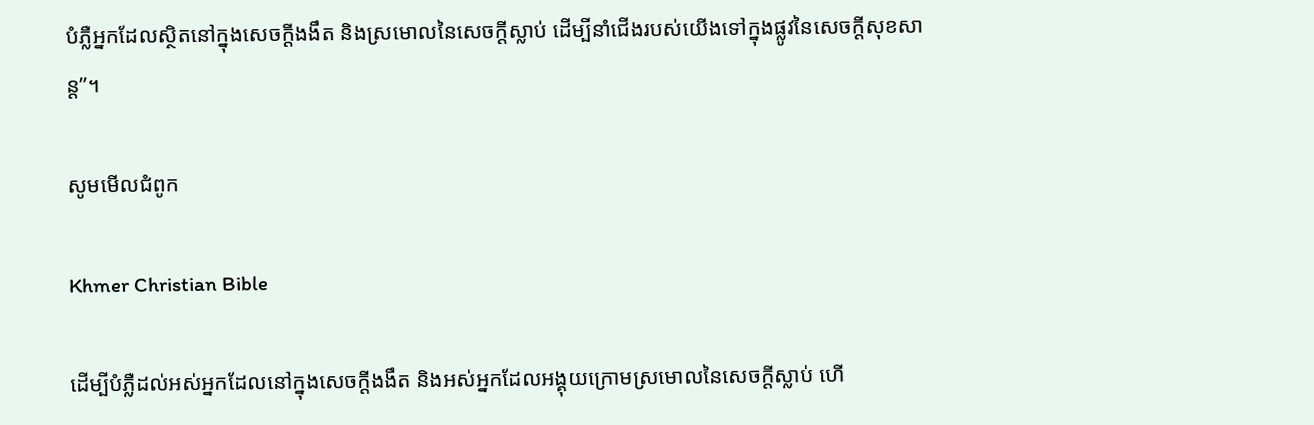បំភ្លឺអ្នកដែលស្ថិតនៅក្នុងសេចក្ដីងងឹត និងស្រមោលនៃសេចក្ដីស្លាប់ ដើម្បីនាំជើងរបស់យើងទៅក្នុងផ្លូវនៃសេចក្ដីសុខសាន្ត”។

សូមមើលជំពូក

Khmer Christian Bible

ដើម្បីបំភ្លឺដល់អស់អ្នកដែលនៅក្នុងសេចក្ដីងងឹត និងអស់អ្នកដែលអង្គុយក្រោមស្រមោលនៃសេចក្ដីស្លាប់ ហើ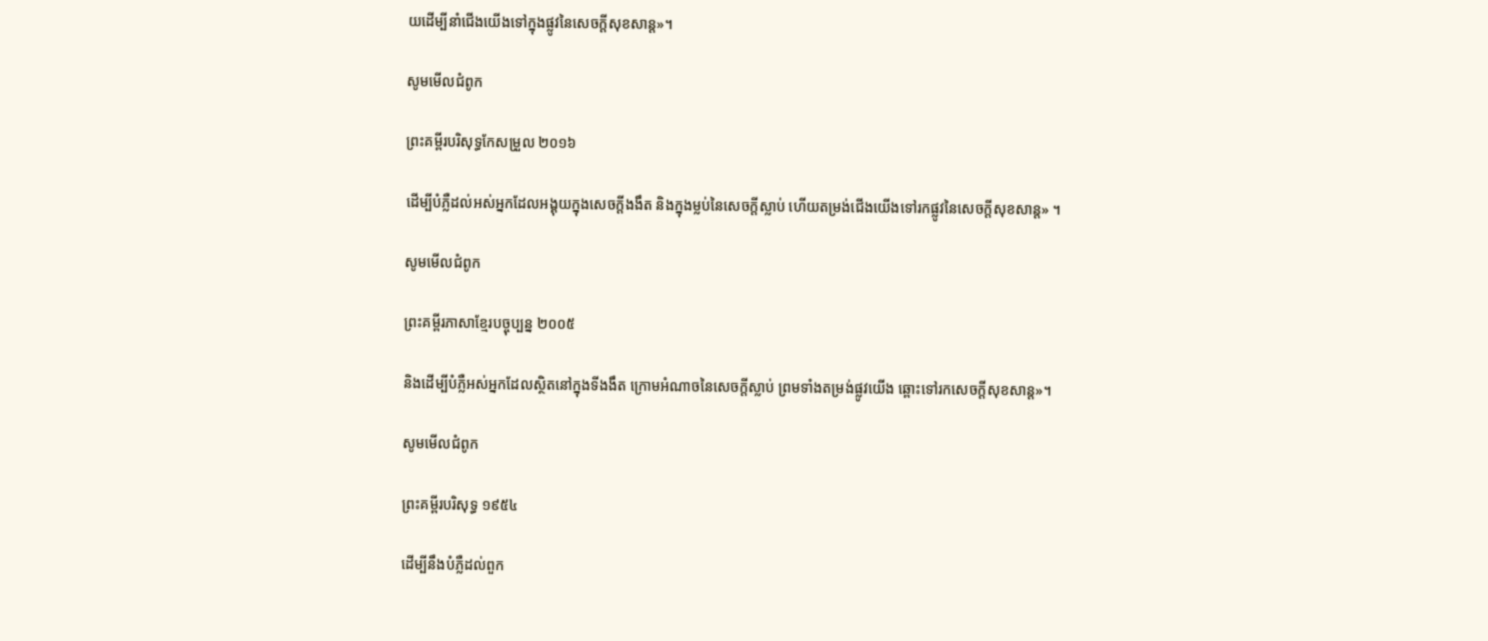យដើម្បីនាំជើងយើងទៅក្នុងផ្លូវនៃសេចក្ដីសុខសាន្ដ»។

សូមមើលជំពូក

ព្រះគម្ពីរបរិសុទ្ធកែសម្រួល ២០១៦

ដើម្បីបំភ្លឺដល់អស់អ្នកដែលអង្គុយក្នុងសេចក្តីងងឹត និងក្នុងម្លប់នៃសេចក្តីស្លាប់ ហើយតម្រង់ជើងយើងទៅរកផ្លូវនៃសេចក្ដីសុខ‌សាន្ត» ។

សូមមើលជំពូក

ព្រះគម្ពីរភាសាខ្មែរបច្ចុប្បន្ន ២០០៥

និងដើម្បីបំភ្លឺអស់អ្នកដែលស្ថិតនៅក្នុងទី‌ងងឹត ក្រោមអំណាចនៃសេចក្ដីស្លាប់ ព្រមទាំងតម្រង់ផ្លូវយើង ឆ្ពោះទៅរកសេចក្ដីសុខ‌សាន្ត»។

សូមមើលជំពូក

ព្រះគម្ពីរបរិសុទ្ធ ១៩៥៤

ដើម្បីនឹងបំភ្លឺដល់ពួក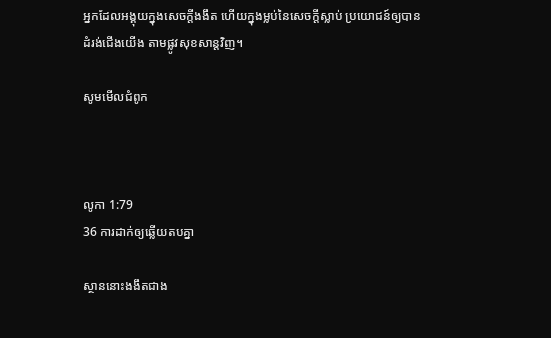អ្នកដែលអង្គុយក្នុងសេចក្ដីងងឹត ហើយក្នុងម្លប់នៃសេចក្ដីស្លាប់ ប្រយោជន៍ឲ្យបានដំរង់ជើងយើង តាមផ្លូវសុខ‌សាន្តវិញ។

សូមមើលជំពូក



លូកា 1:79
36 ការដាក់ឲ្យឆ្លើយតបគ្នា

ស្ថាននោះងងឹតជាង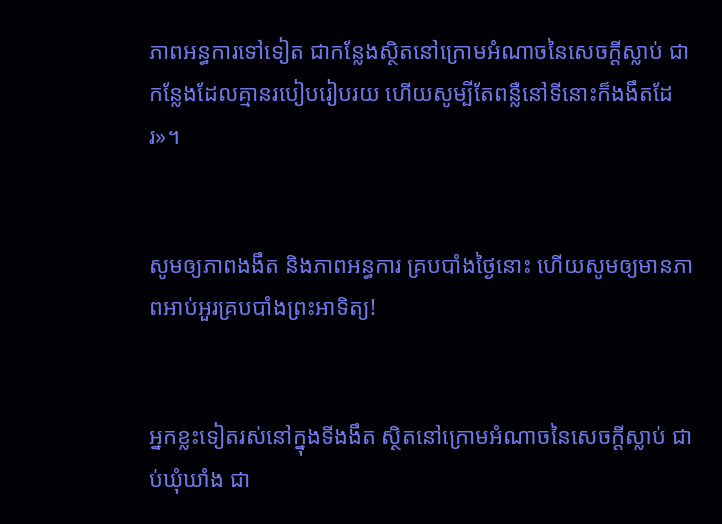ភាពអន្ធការទៅទៀត ជាកន្លែងស្ថិតនៅក្រោមអំណាចនៃសេចក្ដីស្លាប់ ជាកន្លែងដែលគ្មានរបៀបរៀបរយ ហើយសូម្បីតែពន្លឺនៅទីនោះក៏ងងឹតដែរ»។


សូមឲ្យភាពងងឹត និងភាពអន្ធការ គ្របបាំងថ្ងៃនោះ ហើយសូមឲ្យមានភាពអាប់‌អួរគ្របបាំងព្រះ‌អាទិត្យ!


អ្នកខ្លះទៀតរស់នៅក្នុងទីងងឹត ស្ថិតនៅក្រោមអំណាចនៃសេចក្ដីស្លាប់ ជាប់ឃុំ‌ឃាំង ជា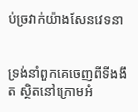ប់ច្រវាក់យ៉ាងសែនវេទនា


ទ្រង់នាំពួកគេចេញពីទីងងឹត ស្ថិតនៅក្រោមអំ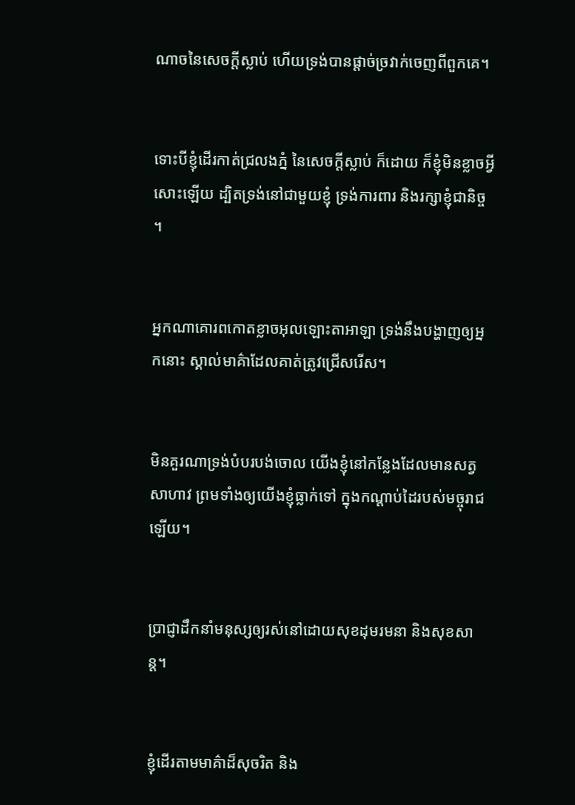ណាចនៃសេចក្ដីស្លាប់ ហើយទ្រង់បានផ្ដាច់ច្រវាក់ចេញពីពួកគេ។


ទោះបីខ្ញុំដើរកាត់ជ្រលងភ្នំ នៃសេចក្ដីស្លាប់ ក៏ដោយ ក៏ខ្ញុំមិនខ្លាចអ្វីសោះឡើយ ដ្បិតទ្រង់នៅជាមួយខ្ញុំ ទ្រង់ការពារ និងរក្សាខ្ញុំជា‌និច្ច ។


អ្នកណាគោរពកោតខ្លាចអុលឡោះ‌តាអាឡា ទ្រង់នឹងបង្ហាញឲ្យអ្នកនោះ ស្គាល់មាគ៌ាដែលគាត់ត្រូវជ្រើសរើស។


មិនគួរណាទ្រង់បំបរ‌បង់ចោល យើងខ្ញុំនៅកន្លែងដែលមានសត្វសាហាវ ព្រមទាំងឲ្យយើងខ្ញុំធ្លាក់ទៅ ក្នុងកណ្ដាប់ដៃរបស់មច្ចុរាជឡើយ។


ប្រាជ្ញាដឹកនាំមនុស្សឲ្យរស់នៅដោយសុខដុម‌រមនា និងសុខ‌សាន្ត។


ខ្ញុំដើរតាមមាគ៌ាដ៏សុចរិត និង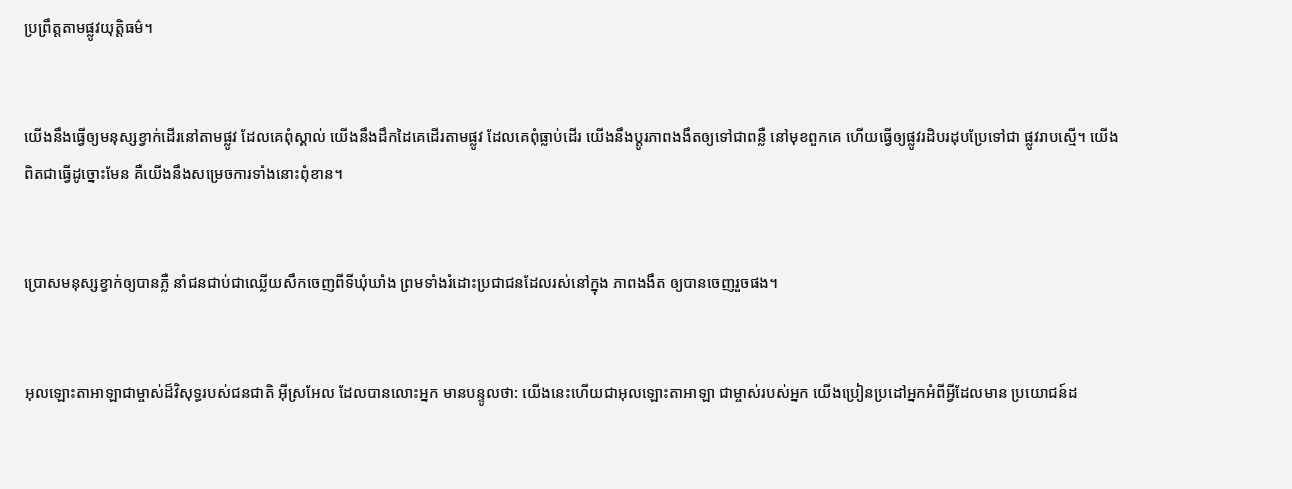ប្រព្រឹត្តតាមផ្លូវយុត្តិធម៌។


យើងនឹងធ្វើឲ្យមនុស្សខ្វាក់ដើរនៅតាមផ្លូវ ដែលគេពុំស្គាល់ យើងនឹងដឹកដៃគេដើរតាមផ្លូវ ដែលគេពុំធ្លាប់ដើរ យើងនឹងប្ដូរភាពងងឹតឲ្យទៅជាពន្លឺ នៅមុខពួកគេ ហើយធ្វើឲ្យផ្លូវរដិប‌រដុបប្រែទៅជា ផ្លូវរាបស្មើ។ យើងពិតជាធ្វើដូច្នោះមែន គឺយើងនឹងសម្រេចការទាំងនោះពុំ‌ខាន។


ប្រោសមនុស្សខ្វាក់ឲ្យបានភ្លឺ នាំជនជាប់ជាឈ្លើយសឹកចេញពីទីឃុំ‌ឃាំង ព្រមទាំងរំដោះប្រជា‌ជនដែលរស់នៅក្នុង ភាពងងឹត ឲ្យបានចេញរួចផង។


អុលឡោះ‌តាអាឡាជាម្ចាស់ដ៏‌វិសុទ្ធរបស់ជន‌ជាតិ អ៊ីស្រ‌អែល ដែលបានលោះអ្នក មានបន្ទូលថា: យើងនេះហើយជាអុលឡោះ‌តាអាឡា ជាម្ចាស់របស់អ្នក យើងប្រៀន‌ប្រដៅអ្នកអំពីអ្វីដែលមាន ប្រយោជន៍ដ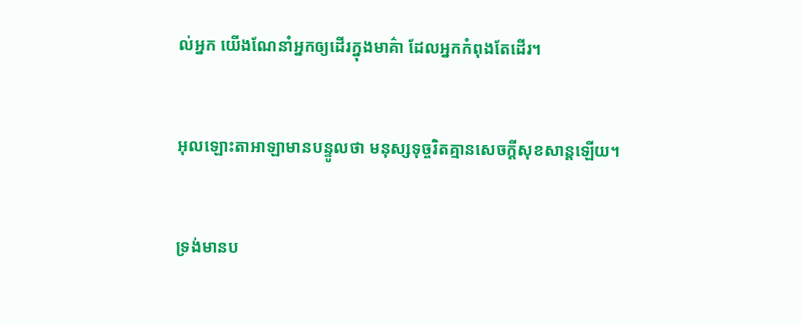ល់អ្នក យើងណែ‌នាំអ្នកឲ្យដើរក្នុងមាគ៌ា ដែលអ្នកកំពុងតែដើរ។


អុលឡោះ‌តាអាឡាមានបន្ទូលថា មនុស្សទុច្ចរិតគ្មានសេចក្ដីសុខ‌សាន្តឡើយ។


ទ្រង់មានប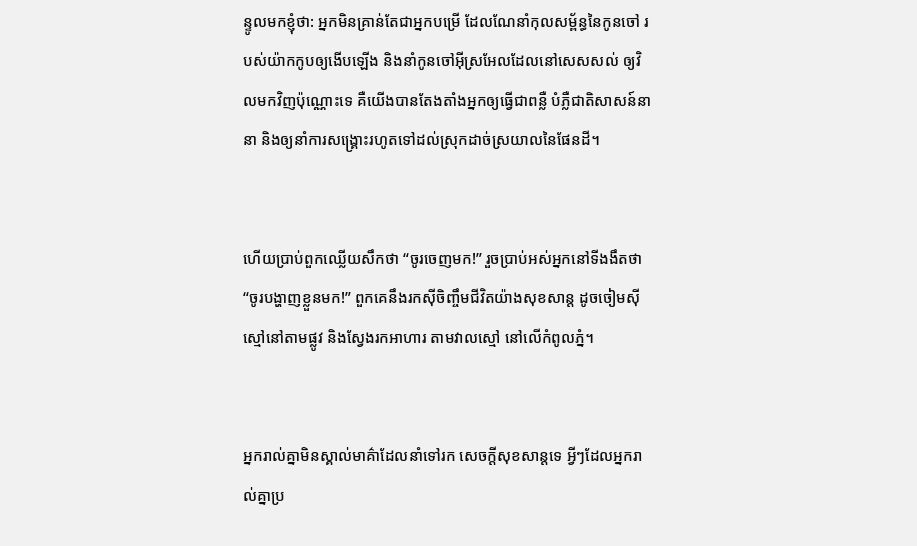ន្ទូលមកខ្ញុំថា: អ្នកមិនគ្រាន់តែជាអ្នកបម្រើ ដែលណែ‌នាំកុល‌សម្ព័ន្ធនៃកូនចៅ របស់យ៉ាកកូបឲ្យងើបឡើង និងនាំកូនចៅអ៊ីស្រ‌អែលដែលនៅសេស‌សល់ ឲ្យវិលមកវិញប៉ុណ្ណោះទេ គឺយើងបានតែង‌តាំងអ្នកឲ្យធ្វើជាពន្លឺ បំភ្លឺជាតិសាសន៍នានា និងឲ្យនាំការសង្គ្រោះរហូតទៅដល់ស្រុកដាច់ស្រយាលនៃផែនដី។


ហើយប្រាប់ពួកឈ្លើយសឹកថា “ចូរចេញមក!” រួចប្រាប់អស់អ្នកនៅទីងងឹតថា “ចូរបង្ហាញខ្លួនមក!” ពួកគេនឹងរកស៊ីចិញ្ចឹមជីវិតយ៉ាងសុខ‌សាន្ត ដូចចៀមស៊ីស្មៅនៅតាមផ្លូវ និងស្វែងរកអាហារ តាមវាលស្មៅ នៅលើកំពូលភ្នំ។


អ្នករាល់គ្នាមិនស្គាល់មាគ៌ាដែលនាំទៅរក សេចក្ដីសុខ‌សាន្តទេ អ្វីៗដែលអ្នករាល់គ្នាប្រ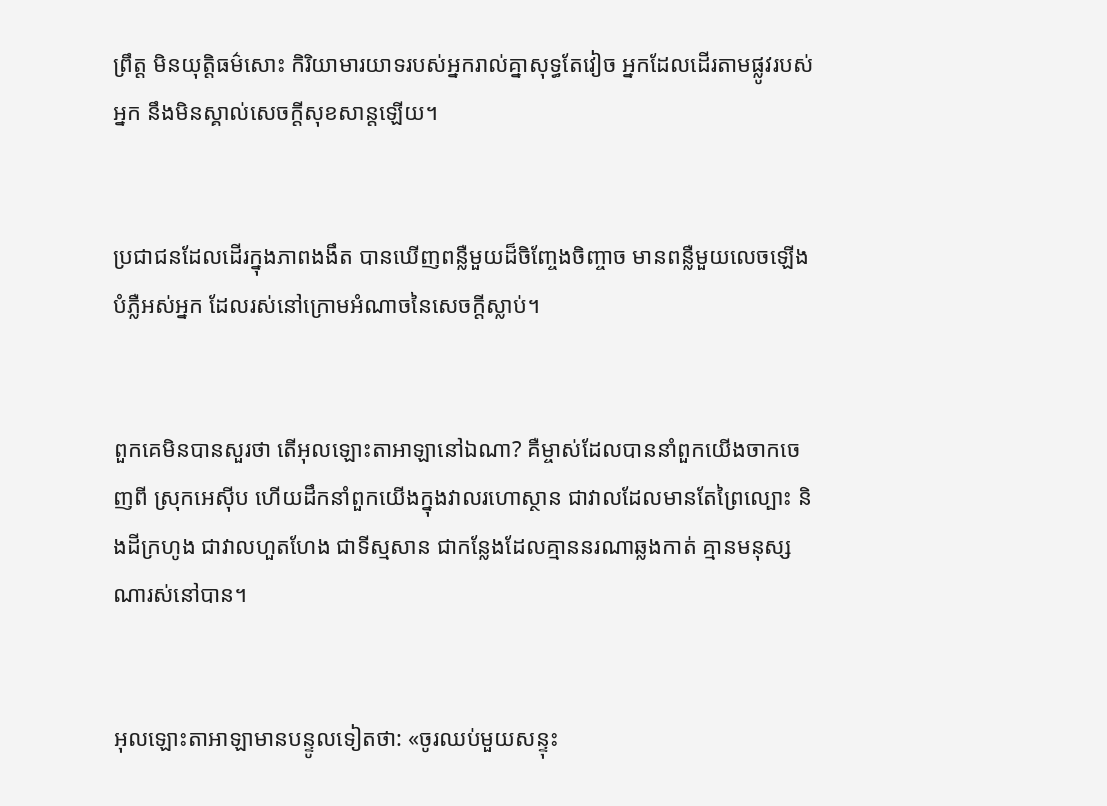ព្រឹត្ត មិនយុត្តិធម៌សោះ កិរិយាមារយាទរបស់អ្នករាល់គ្នាសុទ្ធតែវៀច អ្នកដែលដើរតាមផ្លូវរបស់អ្នក នឹងមិនស្គាល់សេចក្ដីសុខ‌សាន្តឡើយ។


ប្រជា‌ជនដែលដើរក្នុងភាពងងឹត បានឃើញពន្លឺមួយដ៏ចិញ្ចែង‌ចិញ្ចាច មានពន្លឺមួយលេចឡើងបំភ្លឺអស់អ្នក ដែលរស់នៅក្រោមអំណាចនៃសេចក្ដីស្លាប់។


ពួកគេមិនបានសួរថា តើអុលឡោះ‌តាអាឡានៅឯណា? គឺម្ចាស់ដែលបាននាំពួកយើងចាកចេញពី ស្រុកអេស៊ីប ហើយដឹកនាំពួកយើងក្នុងវាលរហោ‌ស្ថាន ជាវាលដែលមានតែព្រៃល្បោះ និងដីក្រហូង ជាវាលហួត‌ហែង ជាទីស្មសាន ជាកន្លែងដែលគ្មាននរណាឆ្លងកាត់ គ្មានមនុស្សណារស់នៅបាន។


អុលឡោះ‌តាអាឡាមានបន្ទូលទៀតថា: «ចូរឈប់មួយសន្ទុះ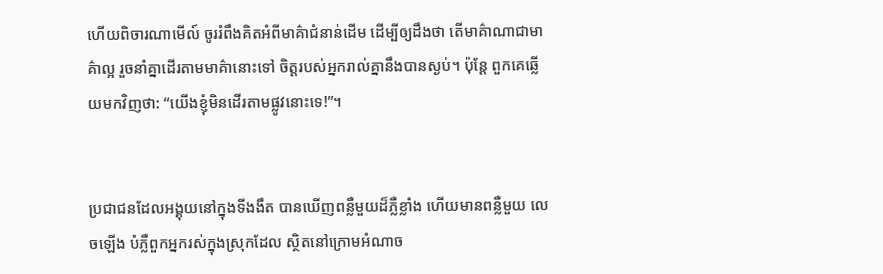ហើយពិចារណាមើល៍ ចូររំពឹងគិតអំពីមាគ៌ាជំនាន់ដើម ដើម្បីឲ្យដឹងថា តើមាគ៌ាណាជាមាគ៌ាល្អ រួចនាំគ្នាដើរតាមមាគ៌ានោះទៅ ចិត្តរបស់អ្នករាល់គ្នានឹងបានស្ងប់។ ប៉ុន្តែ ពួកគេឆ្លើយមកវិញថា: “យើងខ្ញុំមិនដើរតាមផ្លូវនោះទេ!”។


ប្រជា‌ជនដែលអង្គុយនៅក្នុងទីងងឹត បានឃើញពន្លឺមួយដ៏ភ្លឺខ្លាំង ហើយមានពន្លឺមួយ លេចឡើង បំភ្លឺពួកអ្នករស់ក្នុងស្រុកដែល ស្ថិតនៅក្រោមអំណាច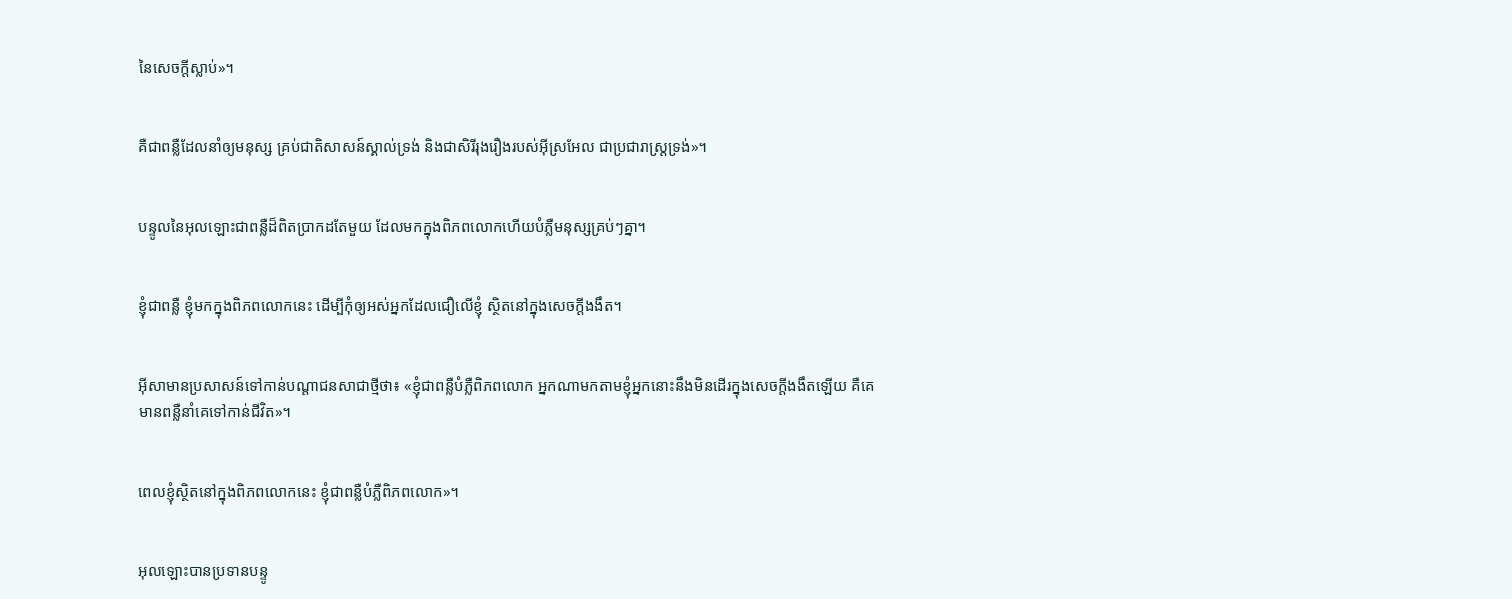នៃសេចក្ដីស្លាប់»។


គឺជាពន្លឺដែលនាំឲ្យមនុស្ស គ្រប់ជាតិសាសន៍ស្គាល់ទ្រង់ និងជាសិរី‌រុង‌រឿងរបស់អ៊ីស្រ‌អែល ជាប្រជា‌រាស្ដ្រទ្រង់»។


បន្ទូលនៃអុលឡោះជាពន្លឺដ៏ពិតប្រាកដតែមួយ ដែលមកក្នុងពិភពលោកហើយបំភ្លឺមនុស្សគ្រប់ៗគ្នា។


ខ្ញុំជាពន្លឺ ខ្ញុំមកក្នុងពិភពលោកនេះ ដើម្បីកុំឲ្យអស់អ្នកដែលជឿលើខ្ញុំ ស្ថិតនៅក្នុងសេចក្ដីងងឹត។


អ៊ីសាមានប្រសាសន៍ទៅកាន់បណ្ដា‌ជនសាជាថ្មីថា៖ «ខ្ញុំជាពន្លឺបំភ្លឺពិភពលោក អ្នកណាមកតាមខ្ញុំអ្នកនោះនឹងមិនដើរក្នុងសេចក្ដីងងឹតឡើយ គឺគេមានពន្លឺនាំគេទៅកាន់ជីវិត»។


ពេលខ្ញុំស្ថិតនៅក្នុងពិភពលោកនេះ ខ្ញុំជាពន្លឺបំភ្លឺពិភពលោក»។


អុលឡោះបានប្រទានបន្ទូ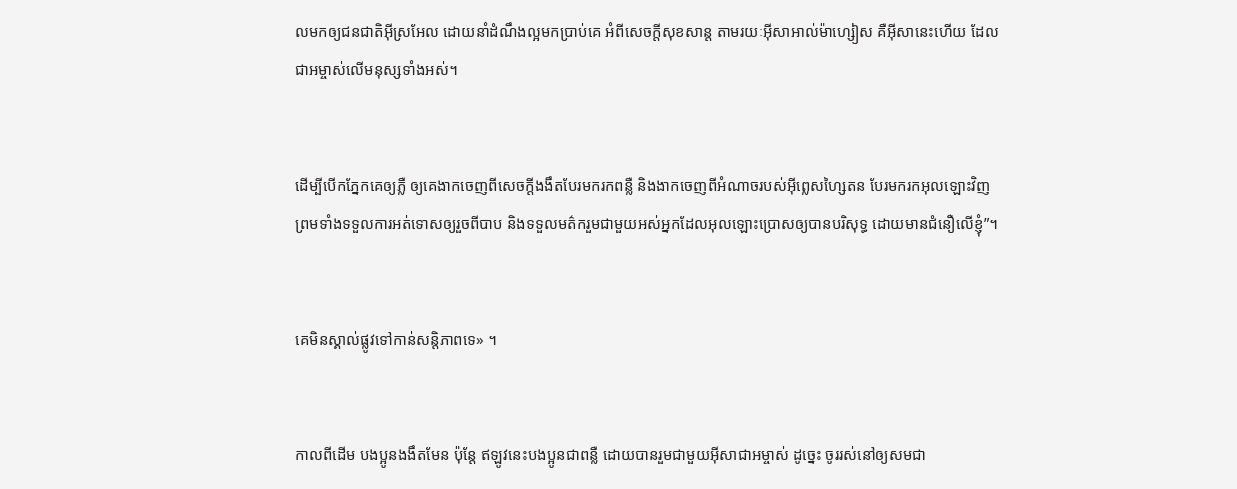លមកឲ្យជន‌ជាតិអ៊ីស្រ‌អែល ដោយនាំដំណឹង‌ល្អមកប្រាប់គេ អំពីសេចក្ដីសុខ‌សាន្ដ តាមរយៈអ៊ីសា‌អាល់ម៉ា‌ហ្សៀស គឺអ៊ីសានេះហើយ ដែលជាអម្ចាស់លើមនុស្សទាំងអស់។


ដើម្បីបើកភ្នែកគេឲ្យភ្លឺ ឲ្យគេងាកចេញពីសេចក្ដីងងឹតបែរមករកពន្លឺ និងងាកចេញពីអំណាចរបស់អ៊ីព្លេស‌ហ្សៃតន បែរមករកអុលឡោះវិញ ព្រមទាំងទទួលការអត់ទោសឲ្យរួចពីបាប និងទទួលមត៌ករួមជាមួយអស់អ្នកដែលអុលឡោះប្រោសឲ្យបានបរិសុទ្ធ ដោយមានជំនឿលើខ្ញុំ”។


គេមិនស្គាល់ផ្លូវទៅកាន់សន្ដិ‌ភាពទេ» ។


កាលពីដើម បងប្អូនងងឹតមែន ប៉ុន្ដែ ឥឡូវនេះបងប្អូនជាពន្លឺ ដោយបានរួមជាមួយអ៊ីសា‌ជាអម្ចាស់ ដូច្នេះ ចូររស់នៅឲ្យសមជា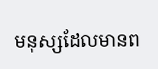មនុស្សដែលមានព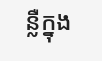ន្លឺក្នុង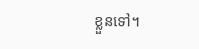ខ្លួនទៅ។